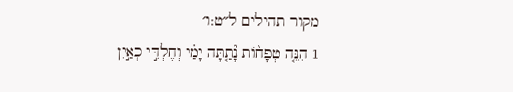מקור תהילים ל״ט:ו׳
1 הִנֵּ֤ה טְפָח֨וֹת נָ֘תַ֤תָּה יָמַ֗י וְחֶלְדִּ֣י כְאַ֣יִן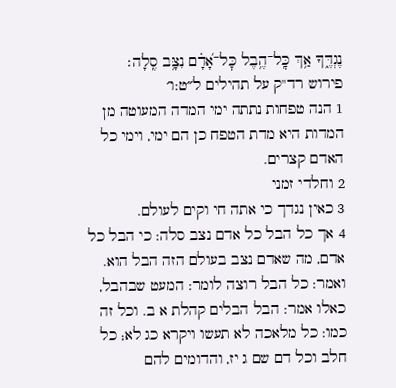נֶגְדֶּ֑ךָ אַ֥ךְ כׇּֽל־הֶ֥בֶל כׇּל־אָ֝דָ֗ם נִצָּ֥ב סֶֽלָה׃
פירוש רד"ק על תהילים ל״ט:ו׳
1 הנה טפחות נתתה ימי המדה המעוטה מן המדות היא מדת הטפח כן הם ימי, וימי כל האדם קצרים.
2 וחלדי זמני
3 כאין נגדך כי אתה חי וקים לעולם.
4 אך כל הבל כל אדם נצב סלה: כי הבל כל אדם, מה שאדם נצב בעולם הזה הבל הוא. ואמר: כל הבל רוצה לומר: המעט שבהבל, כאלו אמר: הבל הבלים קהלת א ב. וכל זה כמו: כל מלאכה לא תעשו ויקרא כג לא; כל חלב וכל דם שם ג יז, והדומים להם